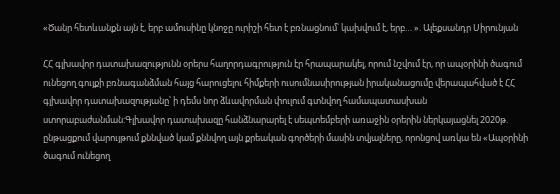«Ծանր հետևանքն այն է, երբ ամուսինը կնոջը ուրիշի հետ է բռնացնում՝ կախվում է, երբ… ». Ալեքսանդր Սիրունյան

ՀՀ գլխավոր դատախազությունն օրերս հաղորդագրություն էր հրապարակել, որում նշվում էր, որ ապօրինի ծագում ունեցող գույքի բռնագանձման հայց հարուցելու հիմքերի ուսումնասիրության իրականացումը վերապահված է ՀՀ գլխավոր դատախազությանը՝ ի դեմս նոր ձևավորման փուլում գտնվող համապատասխան ստորաբաժանման:Գլխավոր դատախազը հանձնարարել է սեպտեմբերի առաջին օրերին ներկայացնել 2020թ. ընթացքում վարույթում քննված կամ քննվող այն քրեական գործերի մասին տվյալները, որոնցով առկա են «Ապօրինի ծագում ունեցող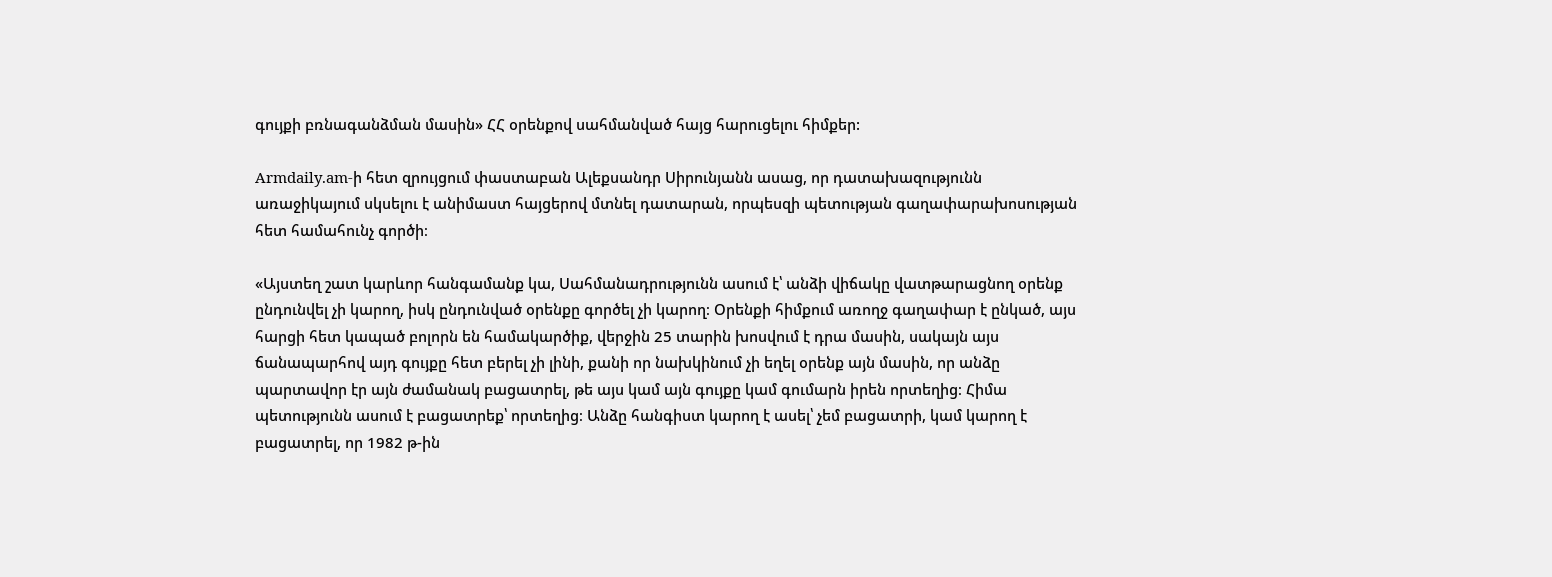գույքի բռնագանձման մասին» ՀՀ օրենքով սահմանված հայց հարուցելու հիմքեր:

Armdaily.am-ի հետ զրույցում փաստաբան Ալեքսանդր Սիրունյանն ասաց, որ դատախազությունն առաջիկայում սկսելու է անիմաստ հայցերով մտնել դատարան, որպեսզի պետության գաղափարախոսության հետ համահունչ գործի։

«Այստեղ շատ կարևոր հանգամանք կա, Սահմանադրությունն ասում է՝ անձի վիճակը վատթարացնող օրենք ընդունվել չի կարող, իսկ ընդունված օրենքը գործել չի կարող։ Օրենքի հիմքում առողջ գաղափար է ընկած, այս հարցի հետ կապած բոլորն են համակարծիք, վերջին 25 տարին խոսվում է դրա մասին, սակայն այս ճանապարհով այդ գույքը հետ բերել չի լինի, քանի որ նախկինում չի եղել օրենք այն մասին, որ անձը պարտավոր էր այն ժամանակ բացատրել, թե այս կամ այն գույքը կամ գումարն իրեն որտեղից։ Հիմա պետությունն ասում է բացատրեք՝ որտեղից։ Անձը հանգիստ կարող է ասել՝ չեմ բացատրի, կամ կարող է բացատրել, որ 1982 թ-ին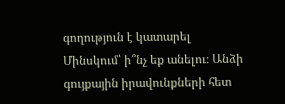գողություն է կատարել Մինսկում՝ ի՞նչ եք անելու։ Անձի գույքային իրավունքների հետ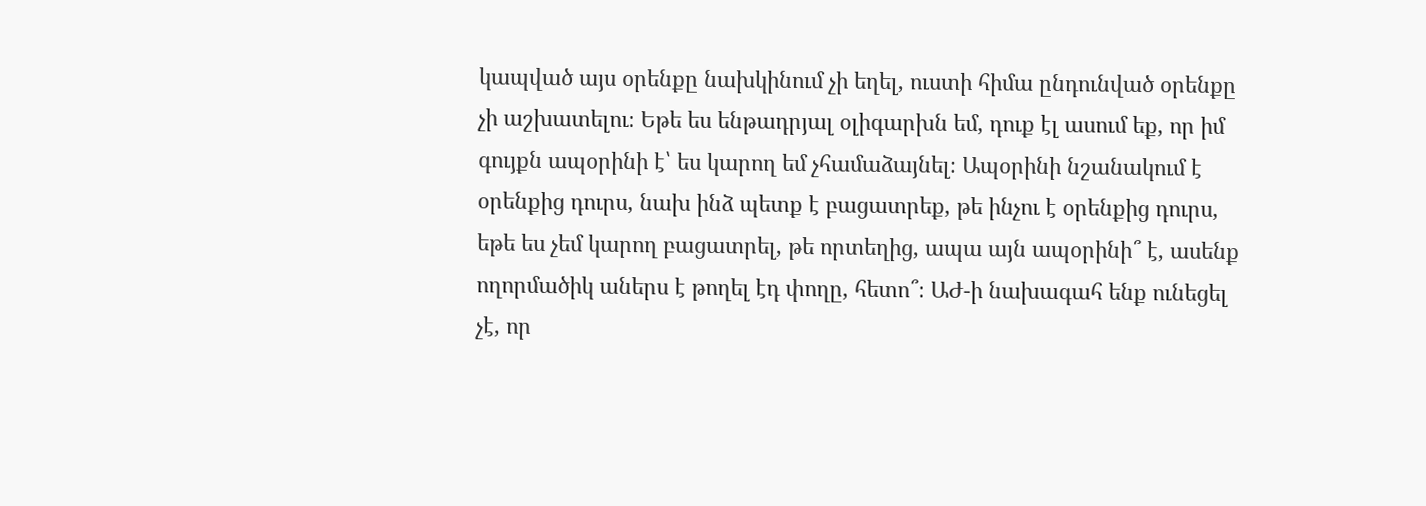կապված այս օրենքը նախկինում չի եղել, ուստի հիմա ընդունված օրենքը չի աշխատելու։ Եթե ես ենթադրյալ օլիգարխն եմ, դուք էլ ասում եք, որ իմ գույքն ապօրինի է՝ ես կարող եմ չհամաձայնել։ Ապօրինի նշանակում է օրենքից դուրս, նախ ինձ պետք է բացատրեք, թե ինչու է օրենքից դուրս, եթե ես չեմ կարող բացատրել, թե որտեղից, ապա այն ապօրինի՞ է, ասենք ողորմածիկ աներս է թողել էդ փողը, հետո՞։ ԱԺ-ի նախագահ ենք ունեցել չէ, որ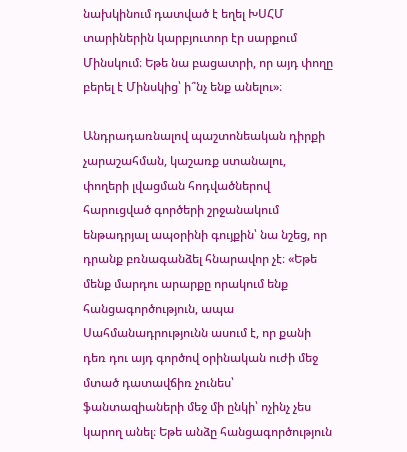նախկինում դատված է եղել ԽՍՀՄ տարիներին կարբյուտոր էր սարքում Մինսկում։ Եթե նա բացատրի, որ այդ փողը բերել է Մինսկից՝ ի՞նչ ենք անելու»։

Անդրադառնալով պաշտոնեական դիրքի չարաշահման, կաշառք ստանալու, փողերի լվացման հոդվածներով հարուցված գործերի շրջանակում ենթադրյալ ապօրինի գույքին՝ նա նշեց, որ դրանք բռնագանձել հնարավոր չէ։ «Եթե մենք մարդու արարքը որակում ենք հանցագործություն, ապա Սահմանադրությունն ասում է, որ քանի դեռ դու այդ գործով օրինական ուժի մեջ մտած դատավճիռ չունես՝ ֆանտազիաների մեջ մի ընկի՝ ոչինչ չես կարող անել։ Եթե անձը հանցագործություն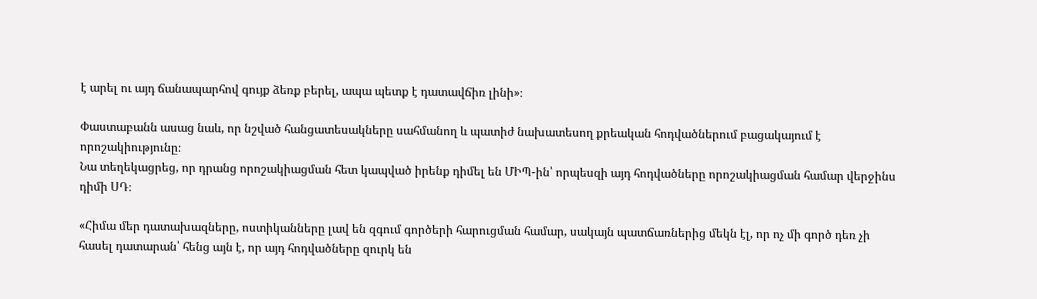է արել ու այդ ճանապարհով գույք ձեռք բերել, ապա պետք է դատավճիռ լինի»։

Փաստաբանն ասաց նաև, որ նշված հանցատեսակները սահմանող և պատիժ նախատեսող քրեական հոդվածներում բացակայում է որոշակիությունը։
Նա տեղեկացրեց, որ դրանց որոշակիացման հետ կապված իրենք դիմել են ՄԻՊ-ին՝ որպեսզի այդ հոդվածները որոշակիացման համար վերջինս դիմի ՍԴ։

«Հիմա մեր դատախազները, ոստիկանները լավ են զգում գործերի հարուցման համար, սակայն պատճառներից մեկն էլ, որ ոչ մի գործ դեռ չի հասել դատարան՝ հենց այն է, որ այդ հոդվածները զուրկ են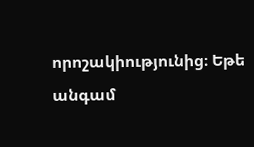որոշակիությունից։ Եթե անգամ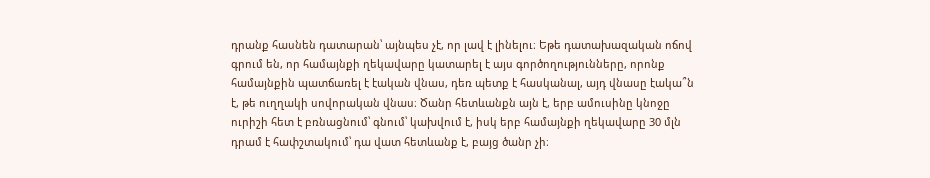դրանք հասնեն դատարան՝ այնպես չէ, որ լավ է լինելու։ Եթե դատախազական ոճով գրում են, որ համայնքի ղեկավարը կատարել է այս գործողությունները, որոնք համայնքին պատճառել է էական վնաս, դեռ պետք է հասկանալ, այդ վնասը էակա՞ն է, թե ուղղակի սովորական վնաս։ Ծանր հետևանքն այն է, երբ ամուսինը կնոջը ուրիշի հետ է բռնացնում՝ գնում՝ կախվում է, իսկ երբ համայնքի ղեկավարը 30 մլն դրամ է հափշտակում՝ դա վատ հետևանք է, բայց ծանր չի։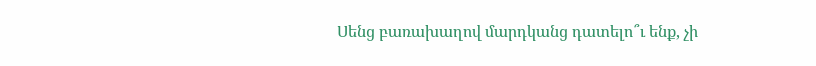Սենց բառախաղով մարդկանց դատելո՞ւ ենք, չի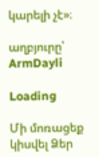կարելի չէ»։

աղբյուրը՝ ArmDayli

Loading

Մի մոռացեք կիսվել Ձեր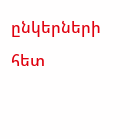ընկերների հետ